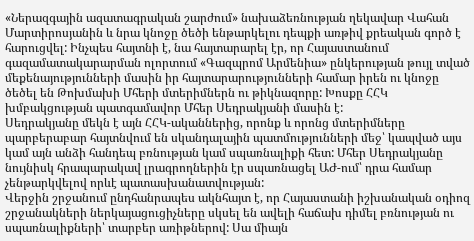«Ներազգային ազատագրական շարժում» նախաձեռնության ղեկավար Վահան Մարտիրոսյանին և նրա կնոջը ծեծի ենթարկելու դեպքի առթիվ քրեական գործ է հարուցվել: Ինչպես հայտնի է, նա հայտարարել էր, որ Հայաստանում գազամատակարարման ոլորտում «Գազպրոմ Արմենիա» ընկերության թույլ տված մեքենայությունների մասին իր հայտարարությունների համար իրեն ու կնոջը ծեծել են Թոխմախի Մհերի մտերիմներն ու թիկնազորը: Խոսքը ՀՀԿ խմբակցության պատգամավոր Մհեր Սեդրակյանի մասին է:
Սեդրակյանը մեկն է այն ՀՀԿ-ականներից, որոնք և որոնց մտերիմները պարբերաբար հայտնվում են սկանդալային պատմությունների մեջ՝ կապված այս կամ այն անձի հանդեպ բռնության կամ սպառնալիքի հետ: Մհեր Սեդրակյանը նույնիսկ հրապարակավ լրագրողներին էր սպառնացել ԱԺ-ում՝ դրա համար չենթարկվելով որևէ պատասխանատվության:
Վերջին շրջանում ընդհանրապես ակնհայտ է, որ Հայաստանի իշխանական օդիոզ շրջանակների ներկայացուցիչները սկսել են ավելի հաճախ դիմել բռնության ու սպառնալիքների՝ տարբեր առիթներով: Սա միայն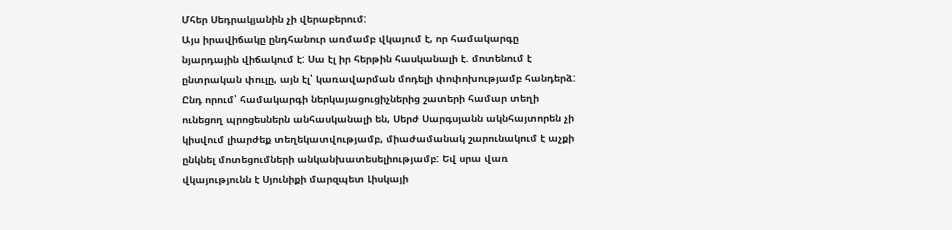Մհեր Սեդրակյանին չի վերաբերում:
Այս իրավիճակը ընդհանուր առմամբ վկայում է, որ համակարգը նյարդային վիճակում է: Սա էլ իր հերթին հասկանալի է. մոտենում է ընտրական փուլը, այն էլ՝ կառավարման մոդելի փոփոխությամբ հանդերձ: Ընդ որում՝ համակարգի ներկայացուցիչներից շատերի համար տեղի ունեցող պրոցեսներն անհասկանալի են, Սերժ Սարգսյանն ակնհայտորեն չի կիսվում լիարժեք տեղեկատվությամբ, միաժամանակ շարունակում է աչքի ընկնել մոտեցումների անկանխատեսելիությամբ: Եվ սրա վառ վկայությունն է Սյունիքի մարզպետ Լիսկայի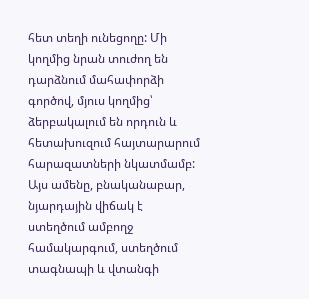հետ տեղի ունեցողը: Մի կողմից նրան տուժող են դարձնում մահափորձի գործով, մյուս կողմից՝ ձերբակալում են որդուն և հետախուզում հայտարարում հարազատների նկատմամբ:
Այս ամենը, բնականաբար, նյարդային վիճակ է ստեղծում ամբողջ համակարգում, ստեղծում տագնապի և վտանգի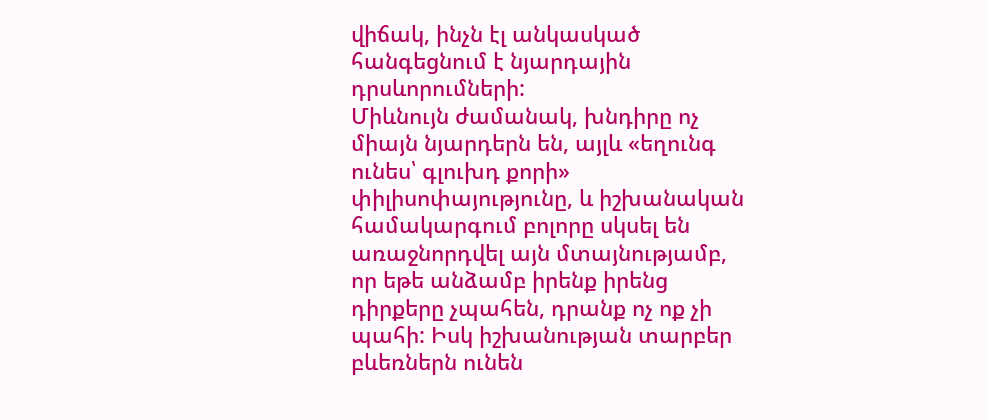վիճակ, ինչն էլ անկասկած հանգեցնում է նյարդային դրսևորումների:
Միևնույն ժամանակ, խնդիրը ոչ միայն նյարդերն են, այլև «եղունգ ունես՝ գլուխդ քորի» փիլիսոփայությունը, և իշխանական համակարգում բոլորը սկսել են առաջնորդվել այն մտայնությամբ, որ եթե անձամբ իրենք իրենց դիրքերը չպահեն, դրանք ոչ ոք չի պահի: Իսկ իշխանության տարբեր բևեռներն ունեն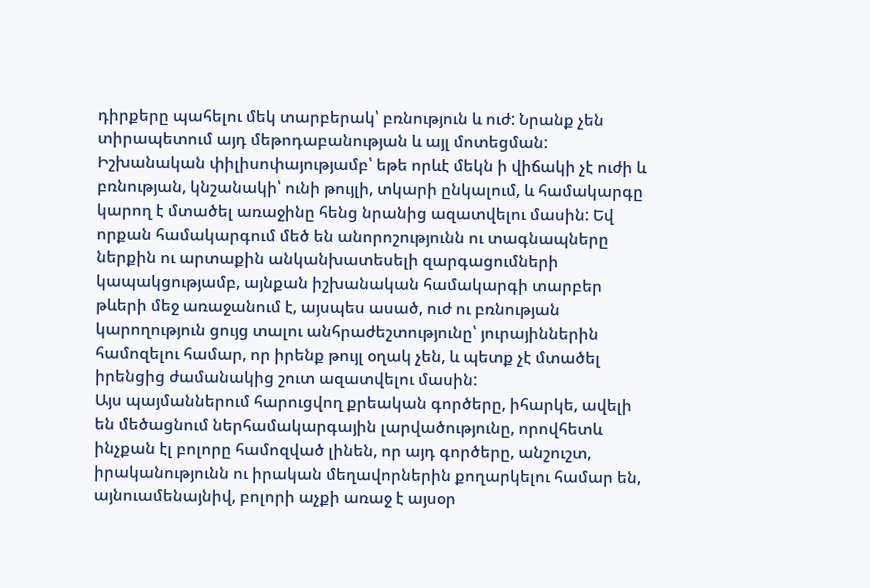դիրքերը պահելու մեկ տարբերակ՝ բռնություն և ուժ: Նրանք չեն տիրապետում այդ մեթոդաբանության և այլ մոտեցման: Իշխանական փիլիսոփայությամբ՝ եթե որևէ մեկն ի վիճակի չէ ուժի և բռնության, կնշանակի՝ ունի թույլի, տկարի ընկալում, և համակարգը կարող է մտածել առաջինը հենց նրանից ազատվելու մասին: Եվ որքան համակարգում մեծ են անորոշությունն ու տագնապները ներքին ու արտաքին անկանխատեսելի զարգացումների կապակցությամբ, այնքան իշխանական համակարգի տարբեր թևերի մեջ առաջանում է, այսպես ասած, ուժ ու բռնության կարողություն ցույց տալու անհրաժեշտությունը՝ յուրայիններին համոզելու համար, որ իրենք թույլ օղակ չեն, և պետք չէ մտածել իրենցից ժամանակից շուտ ազատվելու մասին:
Այս պայմաններում հարուցվող քրեական գործերը, իհարկե, ավելի են մեծացնում ներհամակարգային լարվածությունը, որովհետև ինչքան էլ բոլորը համոզված լինեն, որ այդ գործերը, անշուշտ, իրականությունն ու իրական մեղավորներին քողարկելու համար են, այնուամենայնիվ, բոլորի աչքի առաջ է այսօր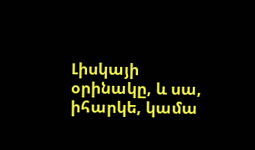Լիսկայի օրինակը, և սա, իհարկե, կամա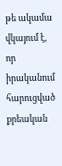թե ակամա վկայում է, որ իրականում հարուցված քրեական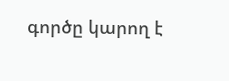գործը կարող է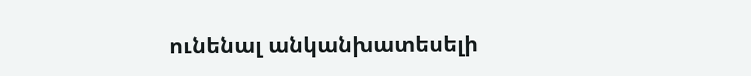ունենալ անկանխատեսելի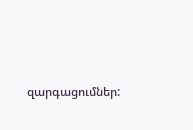զարգացումներ: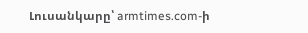Լուսանկարը՝ armtimes.com-ի